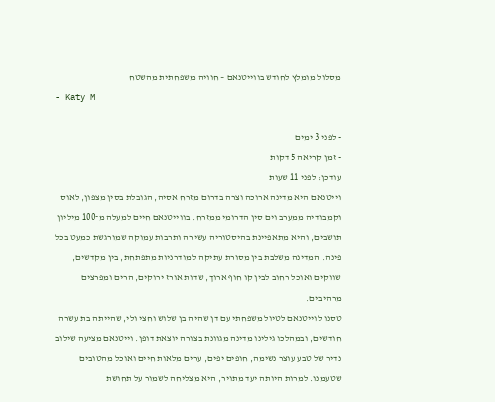מסלול מומלץ לחודש בווייטנאם – חוויה משפחתית מהשטח
- Katy M

- לפני 3 ימים
- זמן קריאה 5 דקות
עודכן: לפני 11 שעות
וייטנאם היא מדינה ארוכה וצרה בדרום מזרח אסיה, הגובלת בסין מצפון, לאוס וקמבודיה ממערב וים סין הדרומי ממזרח. בווייטנאם חיים למעלה מ־100 מיליון תושבים, והיא מתאפיינת בהיסטוריה עשירה ותרבות עמוקה שמורגשת כמעט בכל פינה. המדינה משלבת בין מסורת עתיקה למודרניות מתפתחת, בין מקדשים, שווקים ואוכל רחוב לבין קו חוף ארוך, שדות אורז ירוקים, הרים ומפרצים מרהיבים.
טסנו לוייטנאם לטיול משפחתי עם דן שהיה בן שלוש וחצי ולי, שהייתה בת עשרה חודשים, ובמהלכו גילינו מדינה מגוונת בצורה יוצאת דופן. וייטנאם מציעה שילוב נדיר של טבע עוצר נשימה, חופים יפים, ערים מלאות חיים ואוכל מהטובים שטעמנו. למרות היותה יעד מתויר, היא מצליחה לשמור על תחושת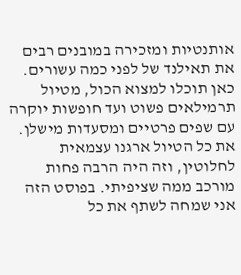אותנטיות ומזכירה במובנים רבים את תאילנד של לפני כמה עשורים.
כאן תוכלו למצוא הכול, מטיול תרמילאים פשוט ועד חופשות יוקרה עם שפים פרטיים ומסעדות מישלן. את כל הטיול ארגנו עצמאית לחלוטין, וזה היה הרבה פחות מורכב ממה שציפיתי. בפוסט הזה אני שמחה לשתף את כל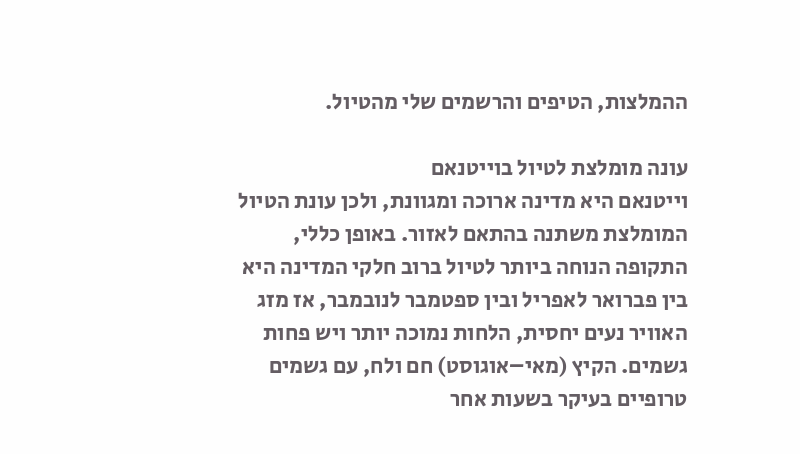ההמלצות, הטיפים והרשמים שלי מהטיול.

עונה מומלצת לטיול בוייטנאם
וייטנאם היא מדינה ארוכה ומגוונת, ולכן עונת הטיול המומלצת משתנה בהתאם לאזור. באופן כללי, התקופה הנוחה ביותר לטיול ברוב חלקי המדינה היא בין פברואר לאפריל ובין ספטמבר לנובמבר, אז מזג האוויר נעים יחסית, הלחות נמוכה יותר ויש פחות גשמים. הקיץ (מאי–אוגוסט) חם ולח, עם גשמים טרופיים בעיקר בשעות אחר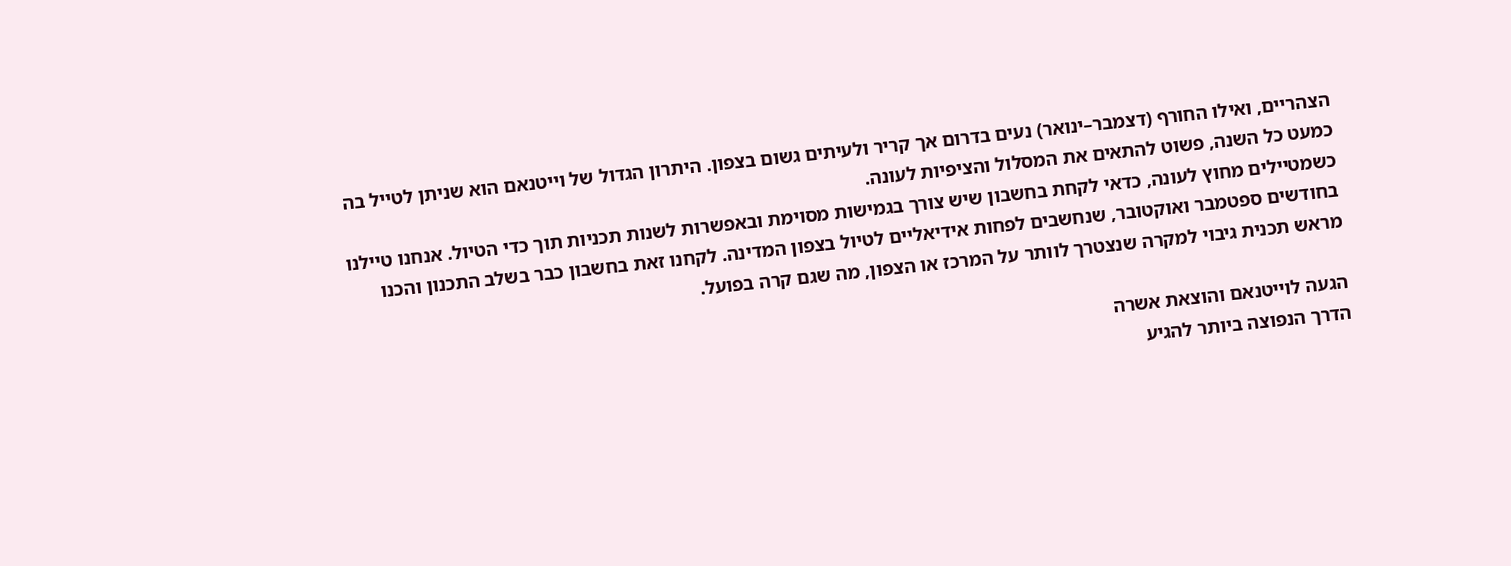הצהריים, ואילו החורף (דצמבר–ינואר) נעים בדרום אך קריר ולעיתים גשום בצפון. היתרון הגדול של וייטנאם הוא שניתן לטייל בה כמעט כל השנה, פשוט להתאים את המסלול והציפיות לעונה.
כשמטיילים מחוץ לעונה, כדאי לקחת בחשבון שיש צורך בגמישות מסוימת ובאפשרות לשנות תכניות תוך כדי הטיול. אנחנו טיילנו בחודשים ספטמבר ואוקטובר, שנחשבים לפחות אידיאליים לטיול בצפון המדינה. לקחנו זאת בחשבון כבר בשלב התכנון והכנו מראש תכנית גיבוי למקרה שנצטרך לוותר על המרכז או הצפון, מה שגם קרה בפועל.

הגעה לוייטנאם והוצאת אשרה
הדרך הנפוצה ביותר להגיע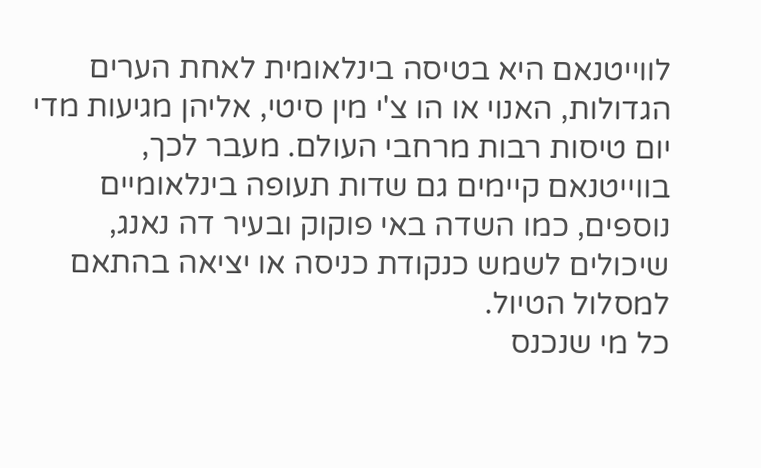לווייטנאם היא בטיסה בינלאומית לאחת הערים הגדולות, האנוי או הו צ'י מין סיטי, אליהן מגיעות מדי יום טיסות רבות מרחבי העולם. מעבר לכך, בווייטנאם קיימים גם שדות תעופה בינלאומיים נוספים, כמו השדה באי פוקוק ובעיר דה נאנג, שיכולים לשמש כנקודת כניסה או יציאה בהתאם למסלול הטיול.
כל מי שנכנס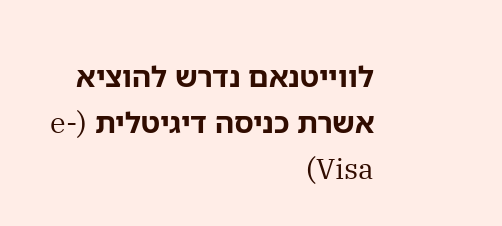לווייטנאם נדרש להוציא אשרת כניסה דיגיטלית (e-Visa)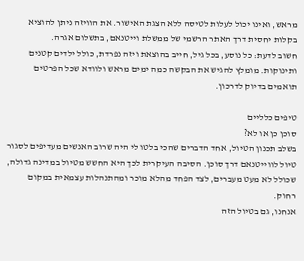מראש, ואינו יכול לעלות לטיסה ללא הצגת האישור. את הוויזה ניתן להוציא בקלות יחסית דרך האתר הרשמי של ממשלת וייטנאם, בתשלום אגרה.
חשוב לדעת: כל נוסע, בכל גיל, חייב בהוצאת ויזה נפרדת, כולל ילדים קטנים ותינוקות. מומלץ להגיש את הבקשה כמה ימים מראש ולוודא שכל הפרטים תואמים בדיוק לדרכון.

טיפים כלליים
סוכן כן או לא?
בשלב תכנון הטיול, אחד הדברים שהכי בלטו לי היה שרוב האנשים מעדיפים לסגור טיול לווייטנאם דרך סוכן. הסיבה העיקרית לכך היא החשש מטיול במדינה גדולה, שכולל לא מעט מעברים, לצד הפחד מהלא מוכר ומהתנהלות עצמאית במקום רחוק.
אנחנו, גם בטיול הזה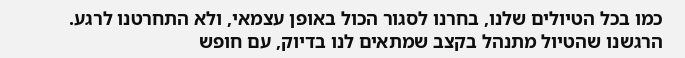כמו בכל הטיולים שלנו, בחרנו לסגור הכול באופן עצמאי, ולא התחרטנו לרגע. הרגשנו שהטיול מתנהל בקצב שמתאים לנו בדיוק, עם חופש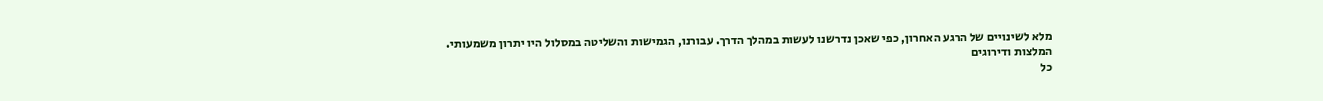מלא לשינויים של הרגע האחרון, כפי שאכן נדרשנו לעשות במהלך הדרך. עבורנו, הגמישות והשליטה במסלול היו יתרון משמעותי.
המלצות ודירוגים
כל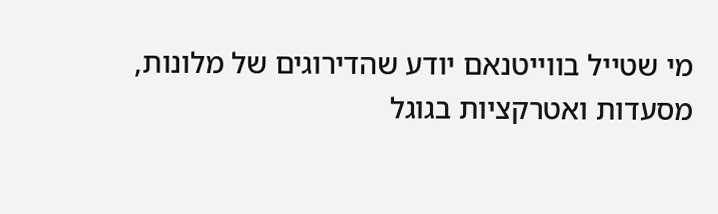מי שטייל בווייטנאם יודע שהדירוגים של מלונות, מסעדות ואטרקציות בגוגל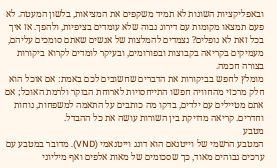ובאפליקציות השונות לא תמיד משקפים את המציאות, בלשון המעטה. לא פעם תמצאו מקומות עם דירוג גבוה שלא עומדים בציפיות, ולהפך. אז איך בכל זאת לא נופלים? נצמדים להמלצות של אנשים שאתם סומכים עליהם, מעמיקים בקריאה בקבוצות ובפורומים, ובעיקר לומדים לקרוא ביקורות בצורה חכמה.
מומלץ לחפש בביקורות את הדברים שחשובים לכם באמת: אם אוכל הוא חלק מרכזי מהחוויה חפשו התייחסויות לארוחת הבוקר ולרמת האוכל; אם אתם מטיילים עם ילדים, בדקו מה כותבים על התאמה למשפחות, נוחות וחדרים. קריאה מדויקת בין השורות עושה את כל ההבדל.
מטבע
המטבע הרשמי של וייטנאם הוא דונג וייטנאמי (VND). מדובר במטבע עם ערכים גבוהים מאוד, כך שסכומים של מאות אלפים ואף מיליוני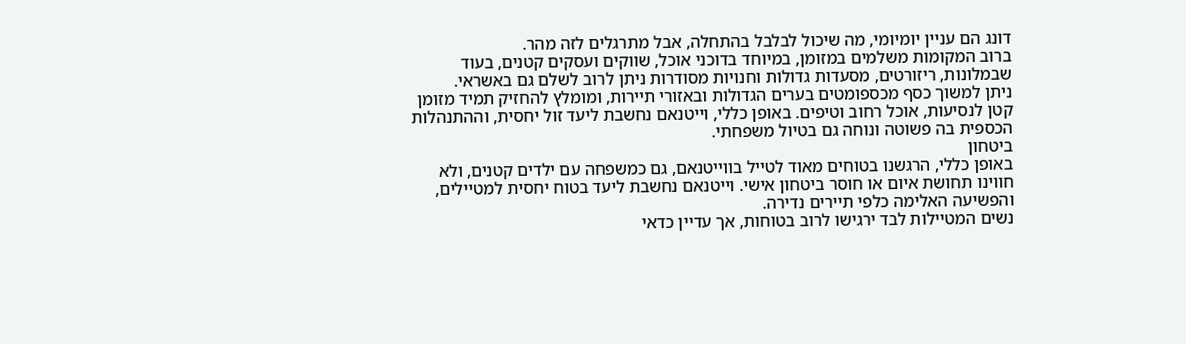דונג הם עניין יומיומי, מה שיכול לבלבל בהתחלה, אבל מתרגלים לזה מהר.
ברוב המקומות משלמים במזומן, במיוחד בדוכני אוכל, שווקים ועסקים קטנים, בעוד שבמלונות, ריזורטים, מסעדות גדולות וחנויות מסודרות ניתן לרוב לשלם גם באשראי.
ניתן למשוך כסף מכספומטים בערים הגדולות ובאזורי תיירות, ומומלץ להחזיק תמיד מזומן קטן לנסיעות, אוכל רחוב וטיפים. באופן כללי, וייטנאם נחשבת ליעד זול יחסית, וההתנהלות הכספית בה פשוטה ונוחה גם בטיול משפחתי.
ביטחון
באופן כללי, הרגשנו בטוחים מאוד לטייל בווייטנאם, גם כמשפחה עם ילדים קטנים, ולא חווינו תחושת איום או חוסר ביטחון אישי. וייטנאם נחשבת ליעד בטוח יחסית למטיילים, והפשיעה האלימה כלפי תיירים נדירה.
נשים המטיילות לבד ירגישו לרוב בטוחות, אך עדיין כדאי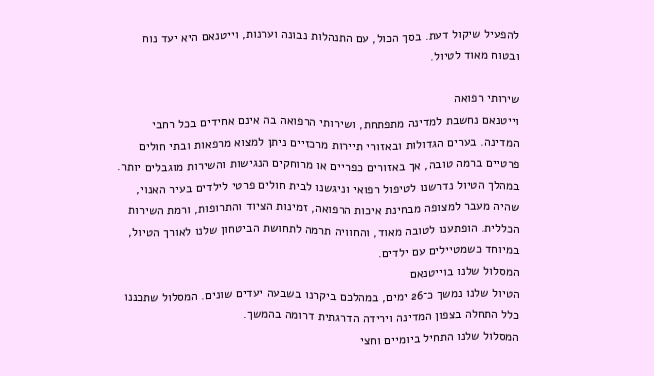להפעיל שיקול דעת. בסך הכול, עם התנהלות נבונה וערנות, וייטנאם היא יעד נוח ובטוח מאוד לטיול.

שירותי רפואה
וייטנאם נחשבת למדינה מתפתחת, ושירותי הרפואה בה אינם אחידים בכל רחבי המדינה. בערים הגדולות ובאזורי תיירות מרכזיים ניתן למצוא מרפאות ובתי חולים פרטיים ברמה טובה, אך באזורים כפריים או מרוחקים הנגישות והשירות מוגבלים יותר. במהלך הטיול נדרשנו לטיפול רפואי וניגשנו לבית חולים פרטי לילדים בעיר האנוי, שהיה מעבר למצופה מבחינת איכות הרפואה, זמינות הציוד והתרופות, ורמת השירות הכללית. הופתענו לטובה מאוד, והחוויה תרמה לתחושת הביטחון שלנו לאורך הטיול, במיוחד כשמטיילים עם ילדים.
המסלול שלנו בוייטנאם
הטיול שלנו נמשך כ־26 ימים, במהלכם ביקרנו בשבעה יעדים שונים. המסלול שתכננו כלל התחלה בצפון המדינה וירידה הדרגתית דרומה בהמשך.
המסלול שלנו התחיל ביומיים וחצי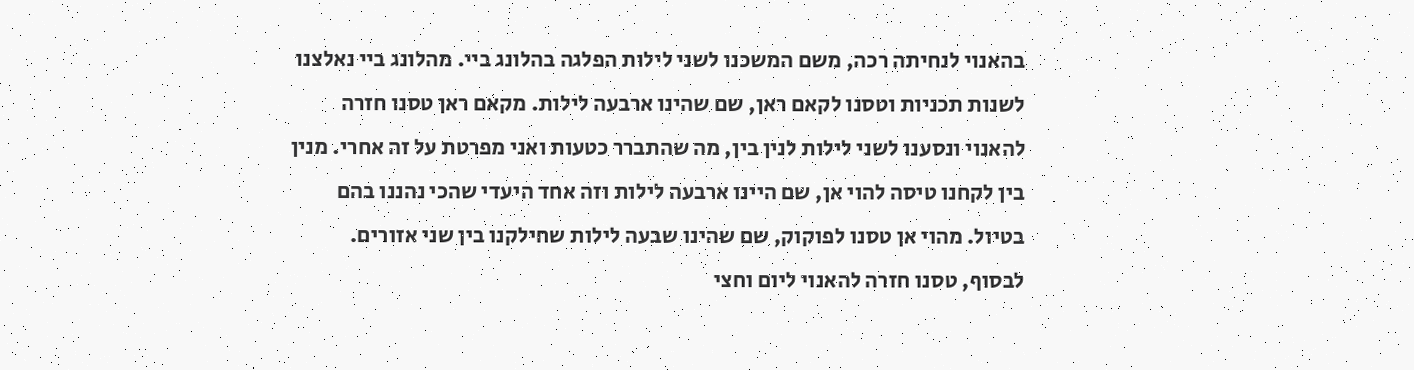בהאנוי לנחיתה רכה, משם המשכנו לשני לילות הפלגה בהלונג ביי. מהלונג ביי נאלצנו לשנות תכניות וטסנו לקאם ראן, שם שהינו ארבעה לילות. מקאם ראן טסנו חזרה להאנוי ונסענו לשני לילות לנין בין, מה שהתברר כטעות ואני מפרטת על זה אחרי. מנין בין לקחנו טיסה להוי אן, שם היינו ארבעה לילות וזה אחד היעדי שהכי נהננו בהם בטיול. מהוי אן טסנו לפוקוק, שם שהינו שבעה לילות שחילקנו בין שני אזורים. לבסוף, טסנו חזרה להאנוי ליום וחצי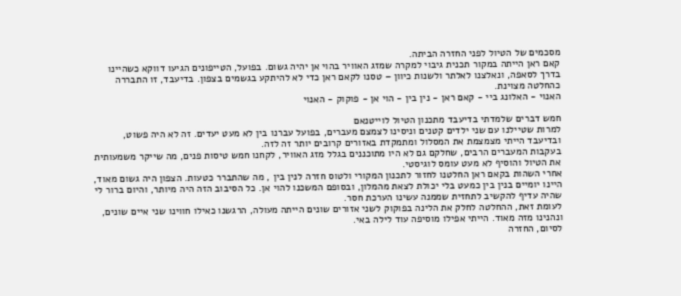מסכמים של הטיול לפני החזרה הביתה.
קאם ראן הייתה במקור תכנית גיבוי למקרה שמזג האוויר בהוי אן יהיה גשום. בפועל, הטייפונים הגיעו דווקא כשהיינו בדרך לסאפה, ונאלצנו לאלתר ולשנות כיוון – טסנו לקאם ראן כדי לא להיתקע בגשמים בצפון. בדיעבד, זו התבררה כהחלטה מצוינת.
האנוי - האלונג ביי - קאם ראן - נין בין - הוי אן - פוקוק - האנוי

חמש דברים שלמדתי בדיעבד מתכנון הטיול לוייטנאם
למרות שטיילנו עם שני ילדים קטנים וניסינו לצמצם מעברים, בפועל עברנו בין לא מעט יעדים. זה לא היה פשוט, ובדיעבד הייתי מצמצמת את המסלול ומתמקדת באזורים קרובים יותר זה לזה.
בעקבות המעברים הרבים, שחלקם גם לא היו מתוכננים בגלל מזג האוויר, לקחנו חמש טיסות פנים, מה שייקר משמעותית את הטיול והוסיף לא מעט עומס לוגיסטי.
אחרי השהות בקאם ראן החלטנו לחזור לתכנון המקורי ולטוס חזרה לנין בין , מה שהתברר כטעות. הצפון היה גשום מאוד, היינו יומיים בנין בין כמעט בלי יכולת לצאת מהמלון, ובסופם המשכנו להוי אן. כל הסיבוב הזה היה מיותר, והיום ברור לי שהיה עדיף להקשיב לתחזית שממנה עשינו הערכת חסר.
לעומת זאת, ההחלטה לחלק את הלינה בפוקוק לשני אזורים שונים הייתה מעולה, הרגשנו כאילו חווינו שני איים שונים, ונהנינו מזה מאוד. הייתי אפילו מוסיפה עוד לילה באי.
לסיום, החזרה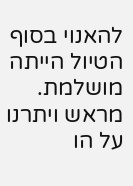להאנוי בסוף הטיול הייתה מושלמת. מראש ויתרנו על הו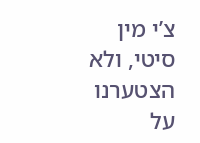צ’י מין סיטי, ולא הצטערנו על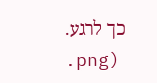כך לרגע.
.png)